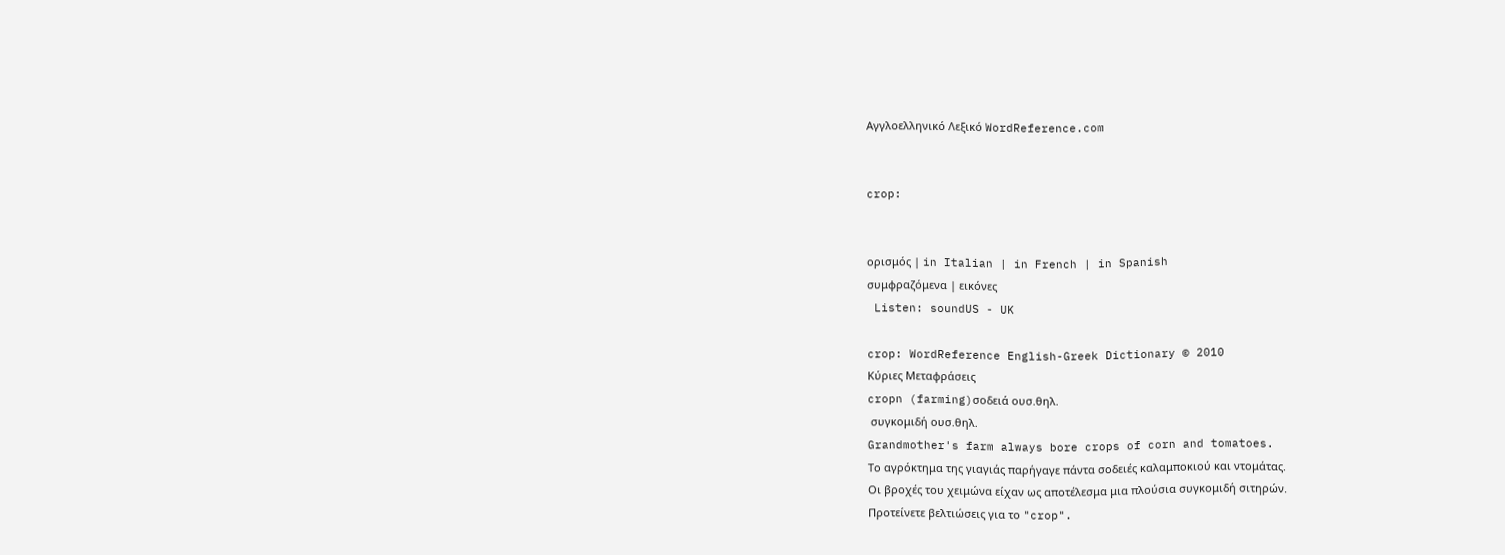Αγγλοελληνικό Λεξικό WordReference.com


crop:


ορισμός | in Italian | in French | in Spanish
συμφραζόμενα | εικόνες
 Listen: soundUS - UK

crop: WordReference English-Greek Dictionary © 2010
Κύριες Μεταφράσεις
cropn (farming)σοδειά ουσ.θηλ.
 συγκομιδή ουσ.θηλ.
Grandmother's farm always bore crops of corn and tomatoes.
Το αγρόκτημα της γιαγιάς παρήγαγε πάντα σοδειές καλαμποκιού και ντομάτας.
Οι βροχές του χειμώνα είχαν ως αποτέλεσμα μια πλούσια συγκομιδή σιτηρών.
Προτείνετε βελτιώσεις για το "crop".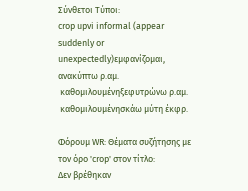Σύνθετοι Τύποι:
crop upvi informal (appear suddenly or unexpectedly)εμφανίζομαι, ανακύπτω ρ.αμ.
 καθομιλουμένηξεφυτρώνω ρ.αμ.
 καθομιλουμένησκάω μύτη έκφρ.

Φόρουμ WR: Θέματα συζήτησης με τον όρο 'crop' στον τίτλο:
Δεν βρέθηκαν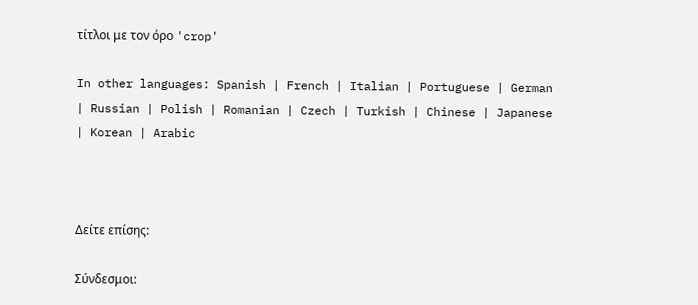τίτλοι με τον όρο 'crop'

In other languages: Spanish | French | Italian | Portuguese | German | Russian | Polish | Romanian | Czech | Turkish | Chinese | Japanese | Korean | Arabic



Δείτε επίσης:

Σύνδεσμοι: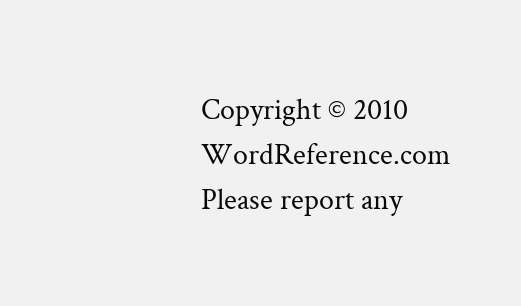Copyright © 2010 WordReference.com
Please report any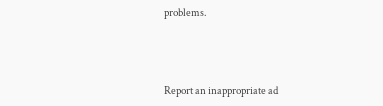problems.



Report an inappropriate ad